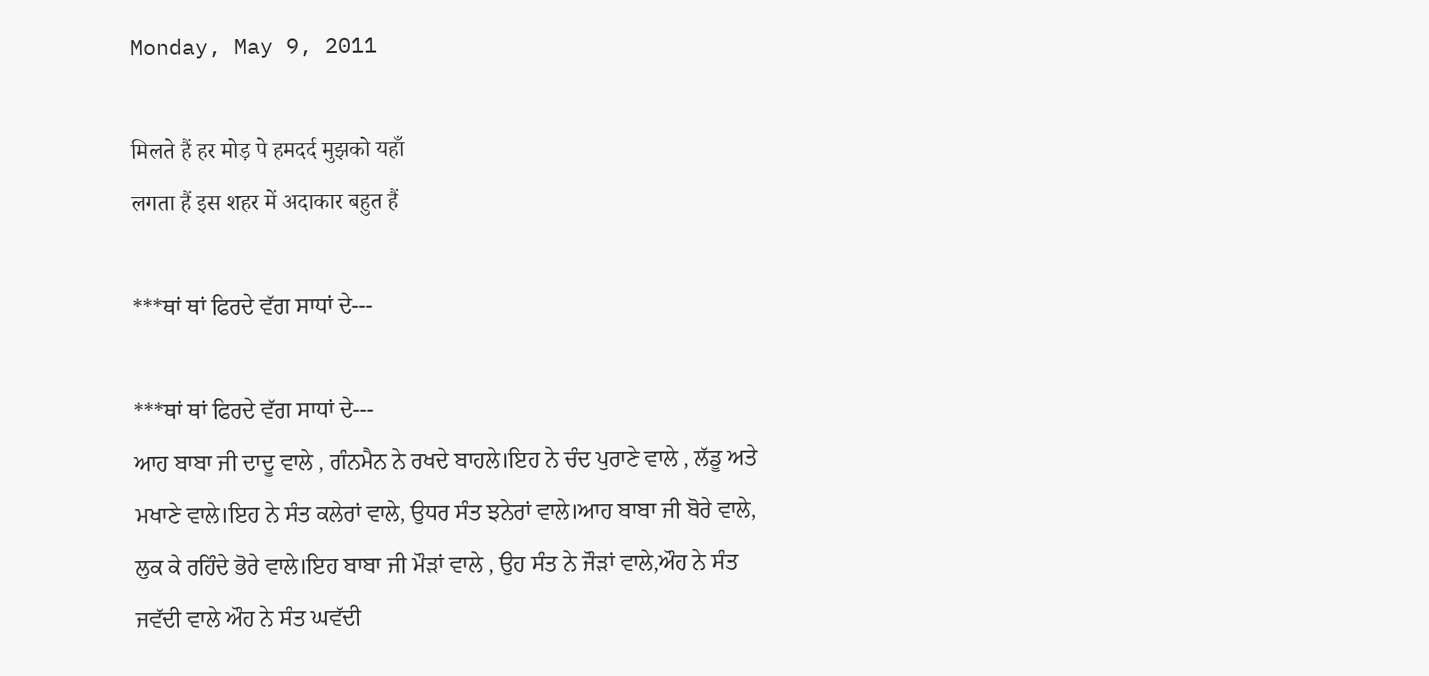Monday, May 9, 2011

मिलते हैं हर मोड़ पे हमदर्द मुझको यहाँ
लगता हैं इस शहर में अदाकार बहुत हैं

***ਥਾਂ ਥਾਂ ਫਿਰਦੇ ਵੱਗ ਸਾਧਾਂ ਦੇ---

***ਥਾਂ ਥਾਂ ਫਿਰਦੇ ਵੱਗ ਸਾਧਾਂ ਦੇ---
ਆਹ ਬਾਬਾ ਜੀ ਦਾਦੂ ਵਾਲੇ , ਗੰਨਮੈਨ ਨੇ ਰਖਦੇ ਬਾਹਲੇ।ਇਹ ਨੇ ਚੰਦ ਪੁਰਾਣੇ ਵਾਲੇ , ਲੱਡੂ ਅਤੇ
ਮਖਾਣੇ ਵਾਲੇ।ਇਹ ਨੇ ਸੰਤ ਕਲੇਰਾਂ ਵਾਲੇ, ਉਧਰ ਸੰਤ ਝਨੇਰਾਂ ਵਾਲੇ।ਆਹ ਬਾਬਾ ਜੀ ਬੋਰੇ ਵਾਲੇ,
ਲੁਕ ਕੇ ਰਹਿੰਦੇ ਭੋਰੇ ਵਾਲੇ।ਇਹ ਬਾਬਾ ਜੀ ਮੌੜਾਂ ਵਾਲੇ , ਉਹ ਸੰਤ ਨੇ ਜੌੜਾਂ ਵਾਲੇ,ਔਹ ਨੇ ਸੰਤ
ਜਵੱਦੀ ਵਾਲੇ ਔਹ ਨੇ ਸੰਤ ਘਵੱਦੀ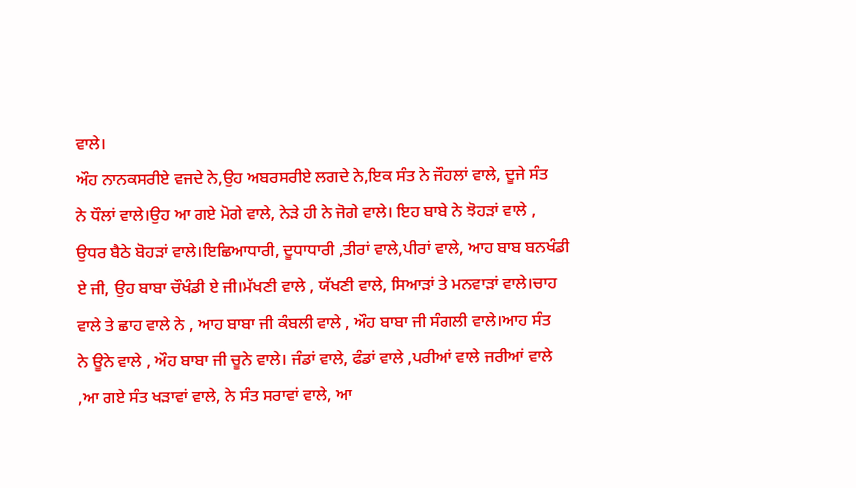ਵਾਲੇ।
ਔਹ ਨਾਨਕਸਰੀਏ ਵਜਦੇ ਨੇ,ਉਹ ਅਬਰਸਰੀਏ ਲਗਦੇ ਨੇ,ਇਕ ਸੰਤ ਨੇ ਜੌਹਲਾਂ ਵਾਲੇ, ਦੂਜੇ ਸੰਤ
ਨੇ ਧੌਲਾਂ ਵਾਲੇ।ਉਹ ਆ ਗਏ ਮੋਗੇ ਵਾਲੇ, ਨੇੜੇ ਹੀ ਨੇ ਜੋਗੇ ਵਾਲੇ। ਇਹ ਬਾਬੇ ਨੇ ਝੋਹੜਾਂ ਵਾਲੇ ,
ਉਧਰ ਬੈਠੇ ਬੋਹੜਾਂ ਵਾਲੇ।ਇਛਿਆਧਾਰੀ, ਦੂਧਾਧਾਰੀ ,ਤੀਰਾਂ ਵਾਲੇ,ਪੀਰਾਂ ਵਾਲੇ, ਆਹ ਬਾਬ ਬਨਖੰਡੀ
ਏ ਜੀ, ਉਹ ਬਾਬਾ ਚੌਖੰਡੀ ਏ ਜੀ।ਮੱਖਣੀ ਵਾਲੇ , ਯੱਖਣੀ ਵਾਲੇ, ਸਿਆੜਾਂ ਤੇ ਮਨਵਾੜਾਂ ਵਾਲੇ।ਚਾਹ
ਵਾਲੇ ਤੇ ਛਾਹ ਵਾਲੇ ਨੇ , ਆਹ ਬਾਬਾ ਜੀ ਕੰਬਲੀ ਵਾਲੇ , ਔਹ ਬਾਬਾ ਜੀ ਸੰਗਲੀ ਵਾਲੇ।ਆਹ ਸੰਤ
ਨੇ ਊਨੇ ਵਾਲੇ , ਔਹ ਬਾਬਾ ਜੀ ਚੂਨੇ ਵਾਲੇ। ਜੰਡਾਂ ਵਾਲੇ, ਫੰਡਾਂ ਵਾਲੇ ,ਪਰੀਆਂ ਵਾਲੇ ਜਰੀਆਂ ਵਾਲੇ
,ਆ ਗਏ ਸੰਤ ਖੜਾਵਾਂ ਵਾਲੇ, ਨੇ ਸੰਤ ਸਰਾਵਾਂ ਵਾਲੇ, ਆ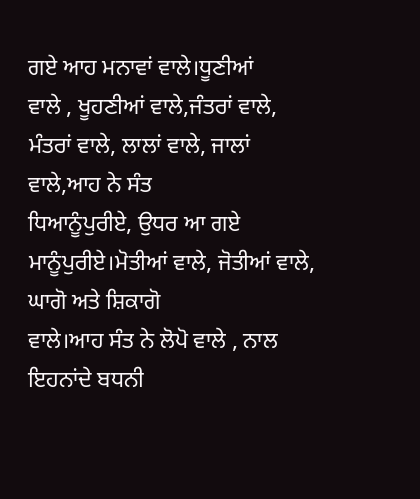ਗਏ ਆਹ ਮਨਾਵਾਂ ਵਾਲੇ।ਧੂਣੀਆਂ
ਵਾਲੇ , ਖੂਹਣੀਆਂ ਵਾਲੇ,ਜੰਤਰਾਂ ਵਾਲੇ, ਮੰਤਰਾਂ ਵਾਲੇ, ਲਾਲਾਂ ਵਾਲੇ, ਜਾਲਾਂ ਵਾਲੇ,ਆਹ ਨੇ ਸੰਤ
ਧਿਆਨੂੰਪੁਰੀਏ, ਉਧਰ ਆ ਗਏ ਮਾਨੂੰਪੁਰੀਏ।ਮੋਤੀਆਂ ਵਾਲੇ, ਜੋਤੀਆਂ ਵਾਲੇ, ਘਾਗੋ ਅਤੇ ਸ਼ਿਕਾਗੋ
ਵਾਲੇ।ਆਹ ਸੰਤ ਨੇ ਲੋਪੋ ਵਾਲੇ , ਨਾਲ ਇਹਨਾਂਦੇ ਬਧਨੀ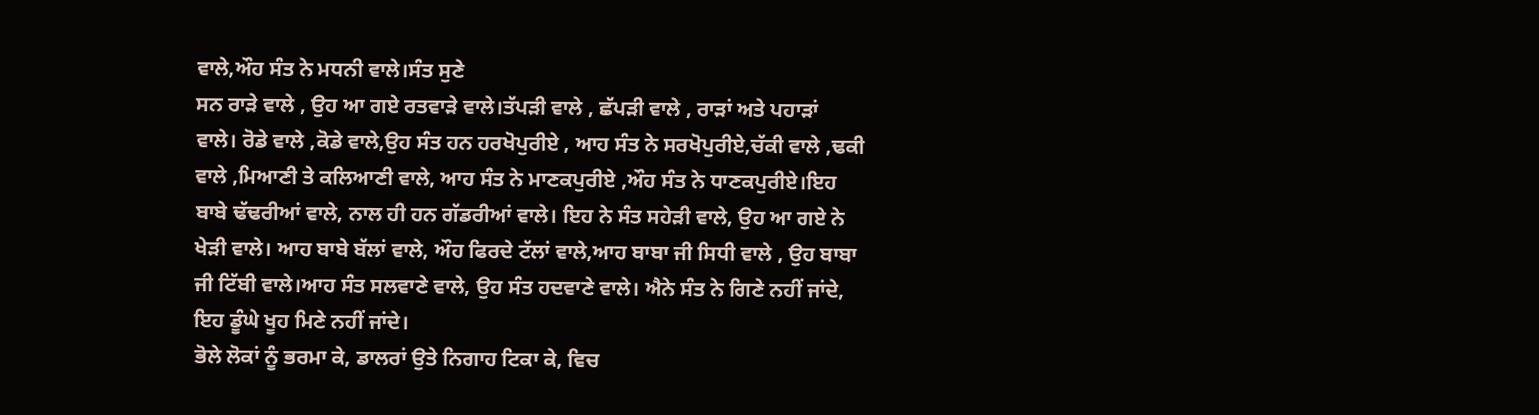ਵਾਲੇ,ਔਹ ਸੰਤ ਨੇ ਮਧਨੀ ਵਾਲੇ।ਸੰਤ ਸੁਣੇ
ਸਨ ਰਾੜੇ ਵਾਲੇ , ਉਹ ਆ ਗਏ ਰਤਵਾੜੇ ਵਾਲੇ।ਤੱਪੜੀ ਵਾਲੇ , ਛੱਪੜੀ ਵਾਲੇ , ਰਾੜਾਂ ਅਤੇ ਪਹਾੜਾਂ
ਵਾਲੇ। ਰੋਡੇ ਵਾਲੇ ,ਕੋਡੇ ਵਾਲੇ,ਉਹ ਸੰਤ ਹਨ ਹਰਖੋਪੁਰੀਏ , ਆਹ ਸੰਤ ਨੇ ਸਰਖੋਪੁਰੀਏ,ਚੱਕੀ ਵਾਲੇ ,ਢਕੀ
ਵਾਲੇ ,ਮਿਆਣੀ ਤੇ ਕਲਿਆਣੀ ਵਾਲੇ, ਆਹ ਸੰਤ ਨੇ ਮਾਣਕਪੁਰੀਏ ,ਔਹ ਸੰਤ ਨੇ ਧਾਣਕਪੁਰੀਏ।ਇਹ
ਬਾਬੇ ਢੱਢਰੀਆਂ ਵਾਲੇ, ਨਾਲ ਹੀ ਹਨ ਗੱਡਰੀਆਂ ਵਾਲੇ। ਇਹ ਨੇ ਸੰਤ ਸਹੇੜੀ ਵਾਲੇ, ਉਹ ਆ ਗਏ ਨੇ
ਖੇੜੀ ਵਾਲੇ। ਆਹ ਬਾਬੇ ਬੱਲਾਂ ਵਾਲੇ, ਔਹ ਫਿਰਦੇ ਟੱਲਾਂ ਵਾਲੇ,ਆਹ ਬਾਬਾ ਜੀ ਸਿਧੀ ਵਾਲੇ , ਉਹ ਬਾਬਾ
ਜੀ ਟਿੱਬੀ ਵਾਲੇ।ਆਹ ਸੰਤ ਸਲਵਾਣੇ ਵਾਲੇ, ਉਹ ਸੰਤ ਹਦਵਾਣੇ ਵਾਲੇ। ਐਨੇ ਸੰਤ ਨੇ ਗਿਣੇ ਨਹੀਂ ਜਾਂਦੇ,
ਇਹ ਡੂੰਘੇ ਖੂਹ ਮਿਣੇ ਨਹੀਂ ਜਾਂਦੇ।
ਭੋਲੇ ਲੋਕਾਂ ਨੂੰ ਭਰਮਾ ਕੇ, ਡਾਲਰਾਂ ਉਤੇ ਨਿਗਾਹ ਟਿਕਾ ਕੇ, ਵਿਚ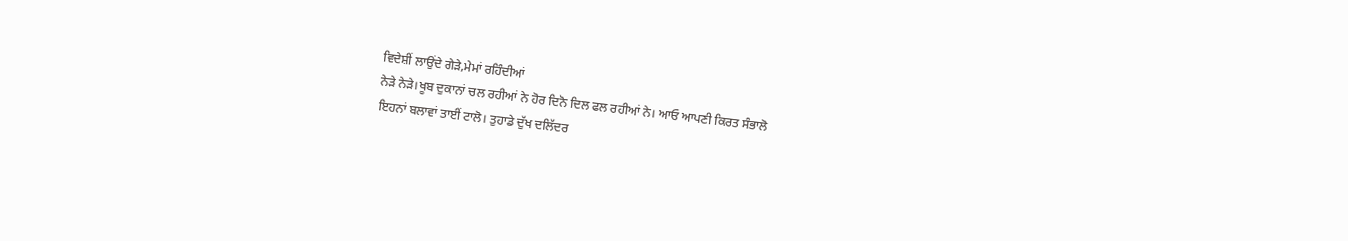ਵਿਦੇਸ਼ੀਂ ਲਾਉਂਦੇ ਗੇੜੇ,ਮੇਮਾਂ ਰਹਿੰਦੀਆਂ
ਨੇੜੇ ਨੇੜੇ।ਖੂਬ ਦੁਕਾਨਾਂ ਚਲ ਰਹੀਆਂ ਨੇ ਹੋਰ ਦਿਨੋ ਦਿਲ ਫਲ ਰਹੀਆਂ ਨੇ। ਆਓ ਆਪਣੀ ਕਿਰਤ ਸੰਭਾਲੋ
ਇਹਨਾਂ ਬਲਾਵਾਂ ਤਾਈਂ ਟਾਲੋ। ਤੁਹਾਡੇ ਦੁੱਖ ਦਲਿੱਦਰ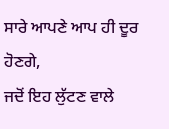ਸਾਰੇ ਆਪਣੇ ਆਪ ਹੀ ਦੂਰ ਹੋਣਗੇ,
ਜਦੋਂ ਇਹ ਲੁੱਟਣ ਵਾਲੇ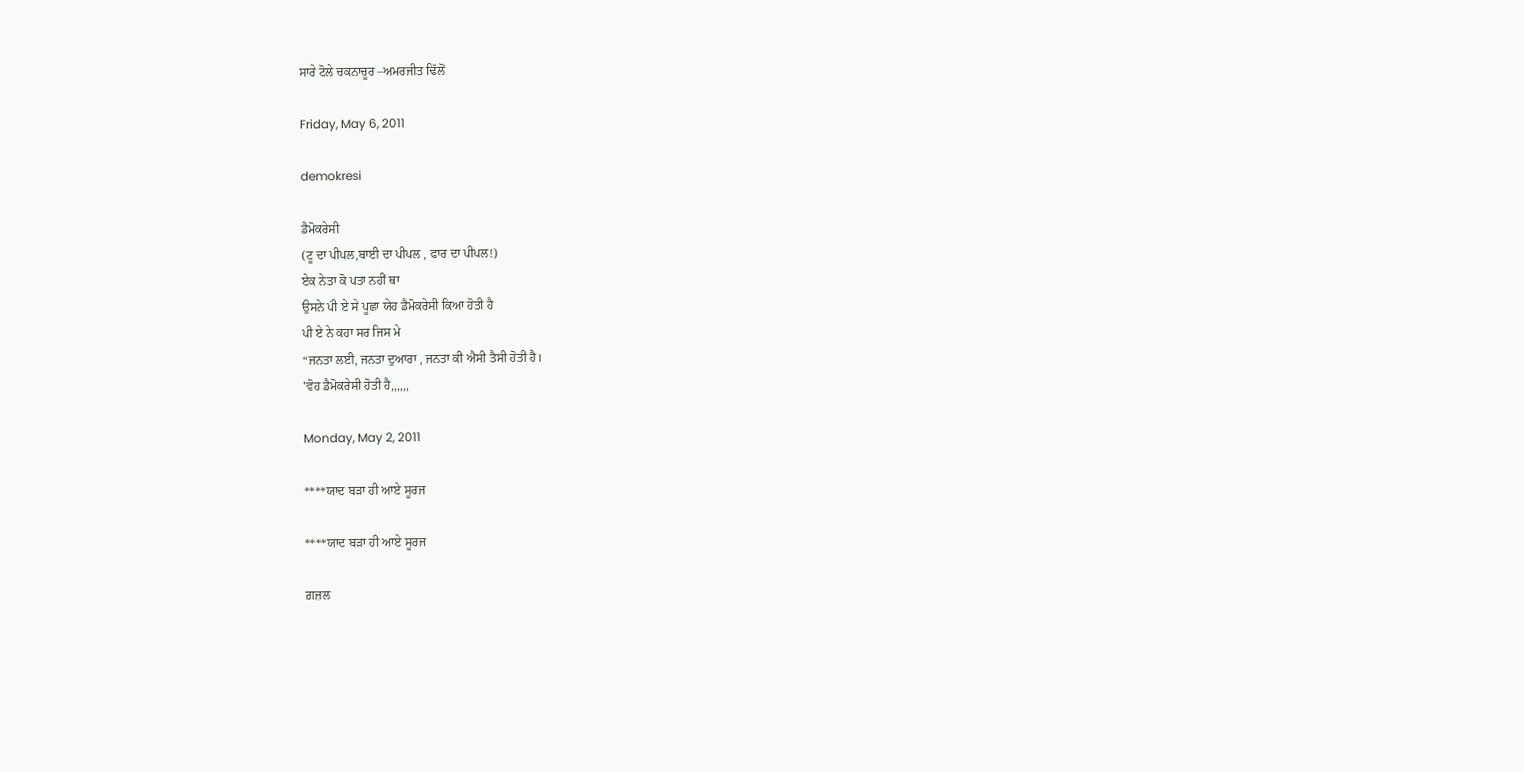ਸਾਰੇ ਟੋਲੇ ਚਕਨਾਚੂਰ –ਅਮਰਜੀਤ ਢਿੱਲੋਂ

Friday, May 6, 2011

demokresi

ਡੈਮੋਕਰੇਸੀ
(ਟੂ ਦਾ ਪੀਪਲ,ਬਾਈ ਦਾ ਪੀਪਲ , ਫਾਰ ਦਾ ਪੀਪਲ!)
ਏਕ ਨੇਤਾ ਕੋ ਪਤਾ ਨਹੀਂ ਥਾ
ਉਸਨੇ ਪਂੀ ਏ ਸੇ ਪੂਛਾ ਯੇਹ ਡੈਮੋਕਰੇਸੀ ਕਿਆ ਹੋਤੀ ਹੈ
ਪੀ ਏ ਨੇ ਕਹਾ ਸਰ ਜਿਸ ਮੇ
“ਜਨਤਾ ਲਈ, ਜਨਤਾ ਦੁਆਰਾ , ਜਨਤਾ ਕੀ ਐਸੀ ਤੈਸੀ ਹੋਤੀ ਹੈ।
'ਵੋਹ ਡੈਮੋਕਰੇਸੀ ਹੋਤੀ ਹੈ,,,,,,

Monday, May 2, 2011

****ਯਾਦ ਬੜਾ ਹੀ ਆਏ ਸੂਰਜ

****ਯਾਦ ਬੜਾ ਹੀ ਆਏ ਸੂਰਜ

ਗ਼ਜ਼ਲ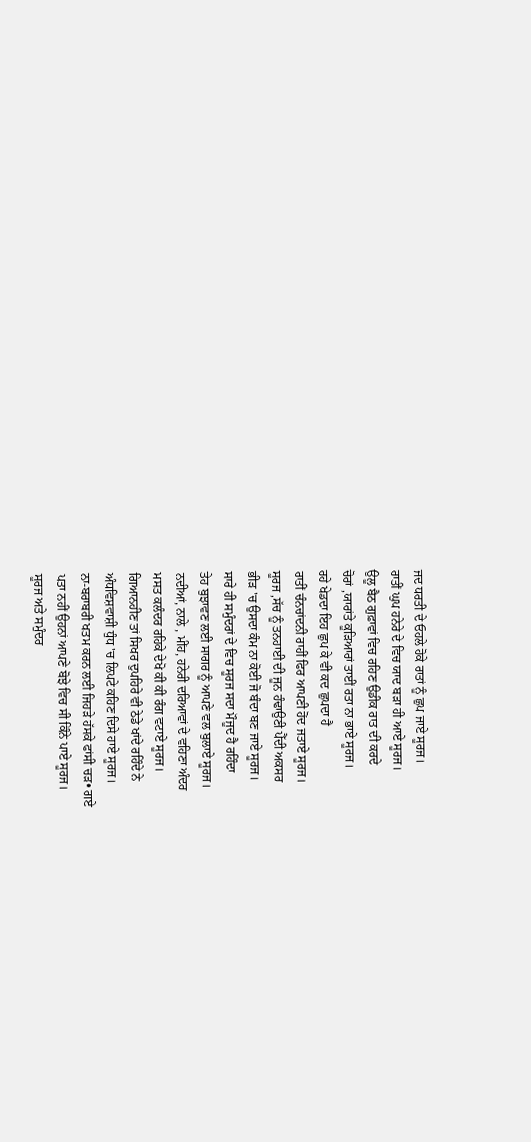ਜਦ ਧਰਤੀ ਦੇ ਓਹਲੇ ਹੋਕੇ ਰਾਤਾਂ ਨੂੰ ਛੁਪ ਜਾਏ ਸੂਰਜ।
ਰਾਤੀਂ ਘੁਪ ਹਨੇਰੇ ਦੇ ਵਿਚ ਯਾਦ ਬੜਾ ਹੀ ਆਏ ਸੂਰਜ।
ਉਲੂ ਬੈਠ ਗੁਫ਼ਾਵਾਂ ਵਿਚ ਰਹਿਣ ਉਡੀਕ ਰਾਤ ਦੀ ਕਰਦੇ
ਚੋਰਾਂ ,ਯਾਰਾਂਤੇ ਕੂੜਿਆਰਾਂ ਤਾਈਂ ਰਤਾ ਨਾ ਭਾਏ ਸੂਰਜ।
ਰਹੇ ਖੇਡਦਾ ਇਹ ਛੁਪ ਕੇ ਵੀ ਕਦ ਛੁਪਦਾ ਹੈ
ਰਾਤੀਂ ਚੰਨਚਾਂਦਨੀ ਰਾਹੀਂ ਫਿਰ ਆਪਣੀ ਹੋਂਦ ਜਤਾਏ ਸੂਰਜ।
ਸੂਰਜ ,ਸੱਚ ਨੂੰ ਤਨਹਾਈ ਦੀ ਜੂਨ ਹੰਢਾਉਣੀ ਪੈੱਦੀ ਅਕਸਰ
ਭੀੜ 'ਚ ਉਸਦਾ ਕੰਮ ਨਾ ਕੋਈ ਜੋ ਬੰਦਾ ਬਣ ਜਾਏ ਸੂਰਜ।
ਸਾਰੇ ਹੀ ਸਮੁੰਦਰਾਂ ਦੇ ਵਿਚ ਸੂਰਜ ਸਦਾ ਮੌਜੂਦ ਹੈ ਰਹਿੰਦਾ
ਤੇਹ ਬੁਝਾਵਣ ਲਈ ਸਾਗਰ ਨੂੰ ਆਪਣੇ ਵਲ ਬੁਲਾਏ ਸੂਰਜ।
ਨਦੀਆਂ, ਨਾਲੇ , ਮੀਂਹ, ਹਨੇਰੀ ਦਰਿਆਵਾਂ ਦੇ ਵਹਿਣਾ ਅੰਦਰ
ਮਸਤ ਕਲੰਦਰ ਰਹਿਕੇ ਦੇਖੋ ਕੀ ਕੀ ਰੰਗ ਵਟਾਏ ਸੂਰਜ।
ਗਿਆਨਹੀਣ ਤਾਂ ਸਿਖਰ ਦੁਪਹਿਰੇ ਵੀ ਠੇਡੇ ਖਾਂਦੇ ਰਹਿੰਦੇ ਨੇ
ਅੰਧਵਿਸ਼ਵਾਸ਼ੀ ਧੁੰਧ 'ਚ ਲਿਪਟੇ ਕਹਿਣ ਦਿਸੇ ਹਾਏ ਸੂਰਜ।
ਨਾ-ਬਰਾਬਰੀ ਖਤਮ ਕਰਨ ਲਈ ਜਿਹੜੇ ਹੱਸਕੇ ਫਾਂਸੀ ਚੜ• ਗਏ
ਪਤਾ ਨਹੀਂ ਉਹਨਾਂ ਆਪਣੇ ਬੋਝੇ ਵਿਚ ਸੀ ਕਿੰਨੇ ਪਾਏ ਸੂਰਜ।
ਸੂਰਜ ਅਤੇ ਸਮੁੰਦਰ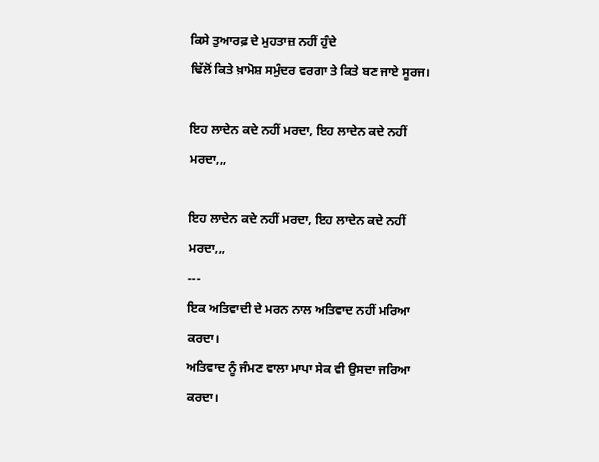ਕਿਸੇ ਤੁਆਰਫ਼ ਦੇ ਮੁਹਤਾਜ਼ ਨਹੀਂ ਹੁੰਦੇ
ਢਿੱਲੋਂ ਕਿਤੇ ਖ਼ਾਮੋਸ਼ ਸਮੁੰਦਰ ਵਰਗਾ ਤੇ ਕਿਤੇ ਬਣ ਜਾਏ ਸੂਰਜ।

ਇਹ ਲਾਦੇਨ ਕਦੇ ਨਹੀਂ ਮਰਦਾ, ਇਹ ਲਾਦੇਨ ਕਦੇ ਨਹੀਂ ਮਰਦਾ,,,

ਇਹ ਲਾਦੇਨ ਕਦੇ ਨਹੀਂ ਮਰਦਾ, ਇਹ ਲਾਦੇਨ ਕਦੇ ਨਹੀਂ ਮਰਦਾ,,,
---
ਇਕ ਅਤਿਵਾਦੀ ਦੇ ਮਰਨ ਨਾਲ ਅਤਿਵਾਦ ਨਹੀਂ ਮਰਿਆ ਕਰਦਾ।
ਅਤਿਵਾਦ ਨੂੰ ਜੰਮਣ ਵਾਲਾ ਮਾਪਾ ਸੇਕ ਵੀ ਉਸਦਾ ਜਰਿਆ ਕਰਦਾ।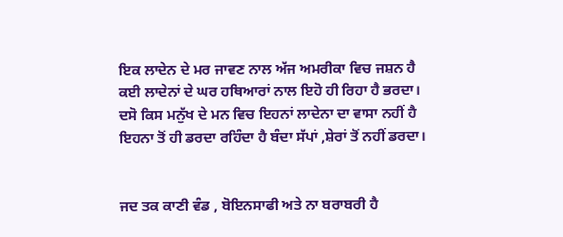ਇਕ ਲਾਦੇਨ ਦੇ ਮਰ ਜਾਵਣ ਨਾਲ ਅੱਜ ਅਮਰੀਕਾ ਵਿਚ ਜਸ਼ਨ ਹੈ
ਕਈ ਲਾਦੇਨਾਂ ਦੇ ਘਰ ਹਥਿਆਰਾਂ ਨਾਲ ਇਹੋ ਹੀ ਰਿਹਾ ਹੈ ਭਰਦਾ।
ਦਸੋ ਕਿਸ ਮਨੁੱਖ ਦੇ ਮਨ ਵਿਚ ਇਹਨਾਂ ਲਾਦੇਨਾ ਦਾ ਵਾਸਾ ਨਹੀਂ ਹੈ
ਇਹਨਾ ਤੋਂ ਹੀ ਡਰਦਾ ਰਹਿੰਦਾ ਹੈ ਬੰਦਾ ਸੱਪਾਂ ,ਸ਼ੇਰਾਂ ਤੋਂ ਨਹੀਂ ਡਰਦਾ।


ਜਦ ਤਕ ਕਾਣੀ ਵੰਡ , ਬੋਇਨਸਾਫੀ ਅਤੇ ਨਾ ਬਰਾਬਰੀ ਹੈ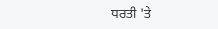ਧਰਤੀ 'ਤੇ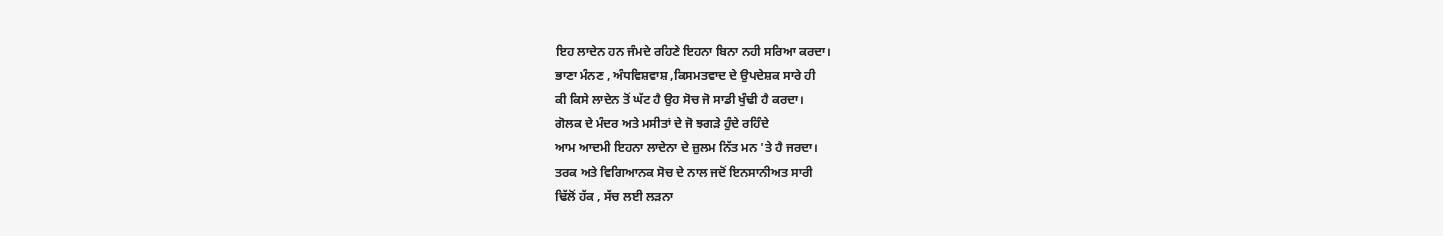ਇਹ ਲਾਦੇਨ ਹਨ ਜੰਮਦੇ ਰਹਿਣੇ ਇਹਨਾ ਬਿਨਾ ਨਹੀ ਸਰਿਆ ਕਰਦਾ।
ਭਾਣਾ ਮੰਨਣ , ਅੰਧਵਿਸ਼ਵਾਸ਼ ,ਕਿਸਮਤਵਾਦ ਦੇ ਉਪਦੇਸ਼ਕ ਸਾਰੇ ਹੀ
ਕੀ ਕਿਸੇ ਲਾਦੇਨ ਤੋਂ ਘੱਟ ਹੈ ਉਹ ਸੋਚ ਜੋ ਸਾਡੀ ਖੁੰਢੀ ਹੈ ਕਰਦਾ।
ਗੋਲਕ ਦੇ ਮੰਦਰ ਅਤੇ ਮਸੀਤਾਂ ਦੇ ਜੋ ਝਗੜੇ ਹੁੰਦੇ ਰਹਿੰਦੇ
ਆਮ ਆਦਮੀ ਇਹਨਾ ਲਾਦੇਨਾ ਦੇ ਜ਼ੁਲਮ ਨਿੱਤ ਮਨ 'ਤੇ ਹੈ ਜਰਦਾ।
ਤਰਕ ਅਤੇ ਵਿਗਿਆਨਕ ਸੋਚ ਦੇ ਨਾਲ ਜਦੋਂ ਇਨਸਾਨੀਅਤ ਸਾਰੀ
ਢਿੱਲੋਂ ਹੱਕ , ਸੱਚ ਲਈ ਲੜਨਾ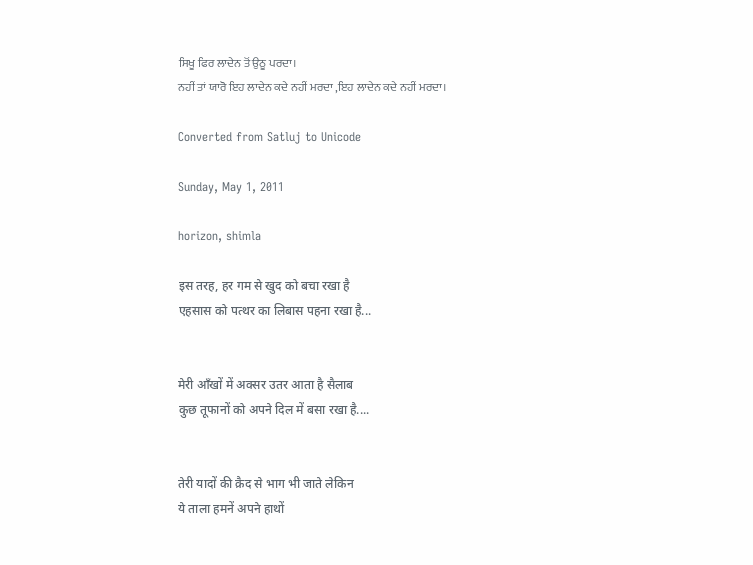ਸਿਖੂ ਫਿਰ ਲਾਦੇਨ ਤੋਂ ਉਠੂ ਪਰਦਾ।
ਨਹੀਂ ਤਾਂ ਯਾਰੋ ਇਹ ਲਾਦੇਨ ਕਦੇ ਨਹੀਂ ਮਰਦਾ ,ਇਹ ਲਾਦੇਨ ਕਦੇ ਨਹੀਂ ਮਰਦਾ।

Converted from Satluj to Unicode

Sunday, May 1, 2011

horizon, shimla

इस तरह, हर गम से खुद को बचा रखा है
एहसास को पत्थर का लिबास पहना रखा है...


मेरी आँखों में अक्सर उतर आता है सैलाब
कुछ तूफानों को अपने दिल में बसा रखा है....


तेरी यादों की क़ैद से भाग भी जाते लेकिन
ये ताला हमनें अपने हाथों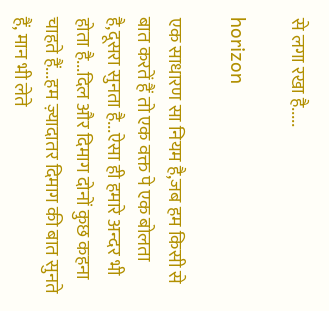से लगा रखा है.....

horizon

एक साधारण सा नियम है,जब हम किसी से बात करतें हैं तो एक वक्त पे एक बोलता है,दूसरा सुनता है...ऐसा ही हमारे अन्दर भी होता है...दिल और दिमाग दोनों कुछ कहना चाहते हैं...हम ज़्यादातर दिमाग की बात सुनते हैं, मान भी लेते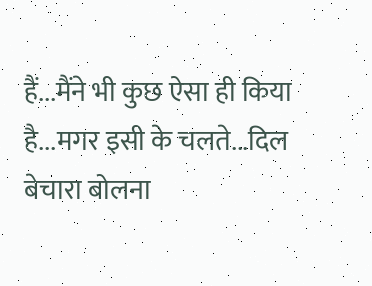हैं...मैंने भी कुछ ऐसा ही किया है...मगर इसी के चलते...दिल बेचारा बोलना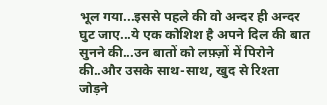भूल गया...इससे पहले की वो अन्दर ही अन्दर घुट जाए...ये एक कोशिश है अपने दिल की बात सुनने की...उन बातों को लफ़्ज़ों में पिरोने की..और उसके साथ-साथ, खुद से रिश्ता जोड़ने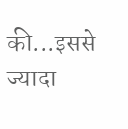की...इससे ज्यादा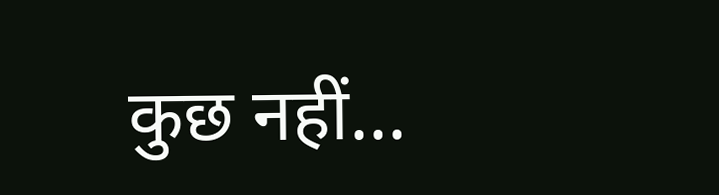कुछ नहीं...